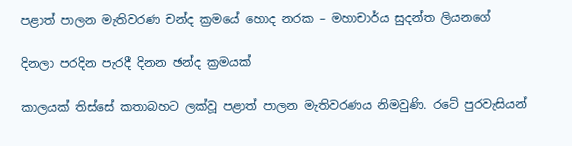පළාත් පාලන මැතිවරණ චන්ද ක්‍රමයේ හොද නරක – මහාචාර්ය සුදන්ත ලියනගේ

දිනලා පරදින පැරදී දිනන ඡන්ද ක්‍රමයක්

කාලයක් තිස්සේ කතාබහට ලක්වූ පළාත් පාලන මැතිවරණය නිමවුණි. රටේ පුරවැසියන්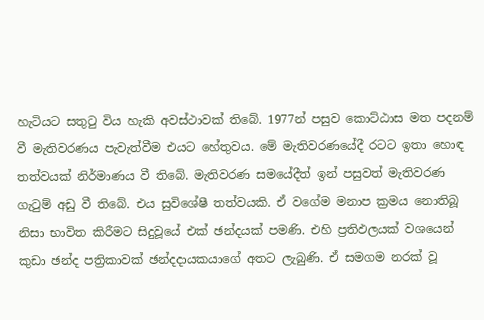හැටියට සතුටු විය හැකි අවස්ථාවක් තිබේ. 1977න් පසුව කොට්ඨාස මත පදනම් වී මැතිවරණය පැවැත්වීම එයට හේතුවය. මේ මැතිවරණයේදී රටට ඉතා හොඳ තත්වයක් නිර්මාණය වී තිබේ. මැතිවරණ සමයේදීත් ඉන් පසුවත් මැතිවරණ ගැටුම් අඩු වී තිබේ. එය සුවිශේෂී තත්වයකි. ඒ වගේම මනාප ක්‍රමය නොතිබූ නිසා භාවිත කිරීමට සිදුවූයේ එක් ඡන්දයක් පමණි. එහි ප්‍රතිඵලයක් වශයෙන් කුඩා ඡන්ද පත්‍රිකාවක් ඡන්දදායකයාගේ අතට ලැබුණි. ඒ සමගම නරක් වූ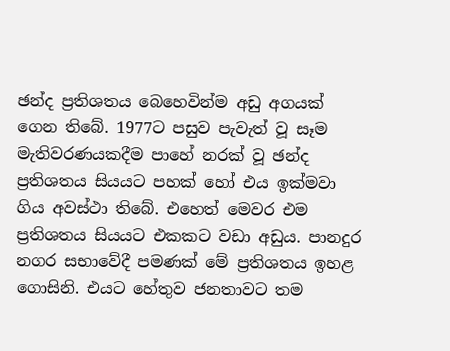ඡන්ද ප්‍රතිශතය බෙහෙවින්ම අඩු අගයක් ගෙන තිබේ. 1977ට පසුව පැවැත් වූ සෑම මැතිවරණයකදීම පාහේ නරක් වූ ඡන්ද ප්‍රතිශතය සියයට පහක් හෝ එය ඉක්මවා ගිය අවස්ථා තිබේ. එහෙත් මෙවර එම ප්‍රතිශතය සියයට එකකට වඩා අඩුය. පානදුර නගර සභාවේදී පමණක් මේ ප්‍රතිශතය ඉහළ ගොසිනි. එයට හේතුව ජනතාවට තම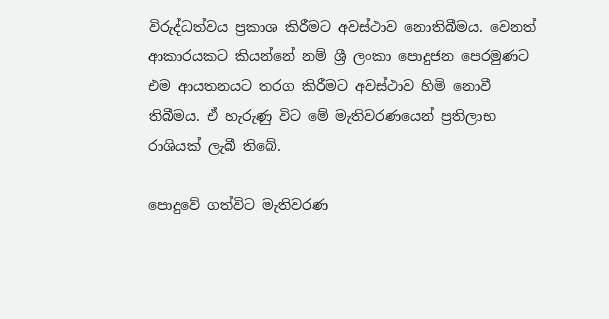විරුද්ධත්වය ප්‍රකාශ කිරීමට අවස්ථාව නොතිබීමය. වෙනත් ආකාරයකට කියන්නේ නම් ශ්‍රී ලංකා පොදුජන පෙරමුණට එම ආයතනයට තරග කිරීමට අවස්ථාව හිමි නොවී තිබීමය. ඒ හැරුණු විට මේ මැතිවරණයෙන් ප්‍රතිලාභ රාශියක් ලැබී තිබේ.

පොදුවේ ගත්විට මැතිවරණ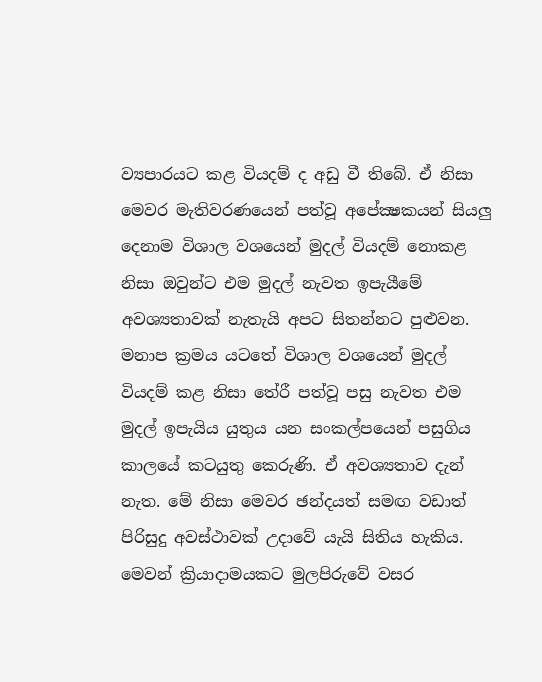ව්‍යපාරයට කළ වියදම් ද අඩු වී තිබේ. ඒ නිසා මෙවර මැතිවරණයෙන් පත්වූ අපේක්‍ෂකයන් සියලු දෙනාම විශාල වශයෙන් මුදල් වියදම් නොකළ නිසා ඔවුන්ට එම මුදල් නැවත ඉපැයීමේ අවශ්‍යතාවක් නැතැයි අපට සිතන්නට පුළුවන. මනාප ක්‍රමය යටතේ විශාල වශයෙන් මුදල් වියදම් කළ නිසා තේරී පත්වූ පසු නැවත එම මුදල් ඉපැයිය යුතුය යන සංකල්පයෙන් පසුගිය කාලයේ කටයුතු කෙරුණි. ඒ අවශ්‍යතාව දැන් නැත. මේ නිසා මෙවර ඡන්දයත් සමඟ වඩාත් පිරිසුදු අවස්ථාවක් උදාවේ යැයි සිතිය හැකිය. මෙවන් ක්‍රියාදාමයකට මුලපිරුවේ වසර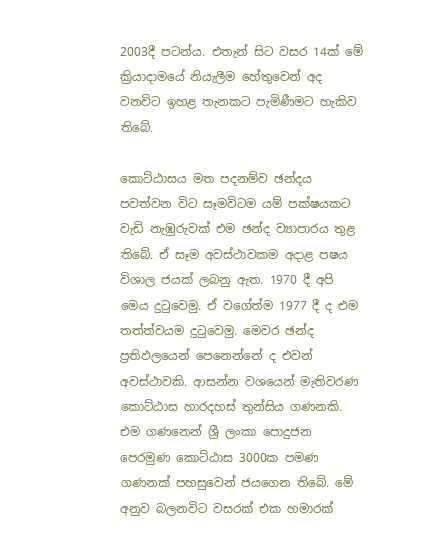2003දී පටන්ය. එතැන් සිට වසර 14ක් මේ ක්‍රියාදාමයේ නියැලීම හේතුවෙන් අද වනවිට ඉහළ තැනකට පැමිණීමට හැකිව තිබේ.

කොට්ඨාසය මත පදනම්ව ඡන්දය පවත්වන විට සෑමවිටම යම් පක්ෂයකට වැඩි නැඹුරුවක් එම ඡන්ද ව්‍යාපාරය තුළ තිබේ. ඒ සෑම අවස්ථාවකම අදාළ පෂය විශාල ජයක් ලබනු ඇත. 1970 දී අපි මෙය දුටුවෙමු. ඒ වගේත්ම 1977 දී ද එම තත්ත්වයම දුටුවෙමු. මෙවර ඡන්ද ප්‍රතිඵලයෙන් පෙනෙන්නේ ද එවන් අවස්ථාවකි. ආසන්න වශයෙන් මැතිවරණ කොට්ඨාස හාරදහස් තුන්සිය ගණනකි. එම ගණනෙන් ශ්‍රී ලංකා පොදුජන පෙරමුණ කොට්ඨාස 3000ක පමණ ගණනක් පහසුවෙන් ජයගෙන තිබේ. මේ අනුව බලනවිට වසරක් එක හමාරක්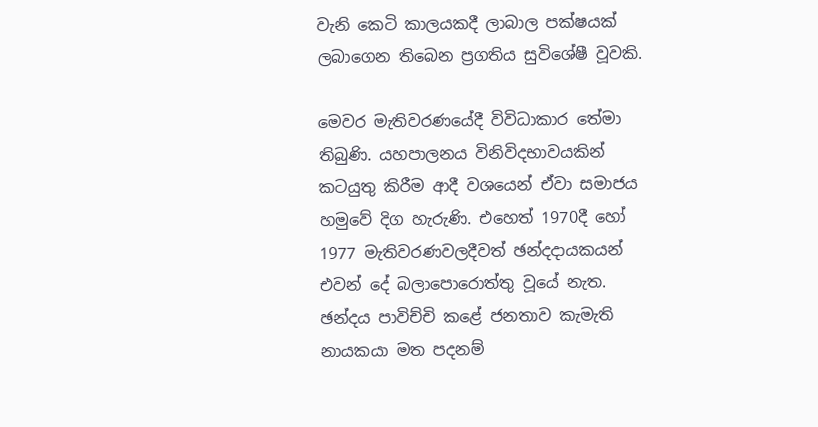වැනි කෙටි කාලයකදී ලාබාල පක්ෂයක් ලබාගෙන තිබෙන ප්‍රගතිය සුවිශේෂී වූවකි.

මෙවර මැතිවරණයේදී විවිධාකාර තේමා තිබුණි. යහපාලනය විනිවිදභාවයකින් කටයුතු කිරීම ආදී වශයෙන් ඒවා සමාජය හමුවේ දිග හැරුණි. එහෙත් 1970දී හෝ 1977 මැතිවරණවලදීවත් ඡන්දදායකයන් එවන් දේ බලාපොරොත්තු වූයේ නැත. ඡන්දය පාවිච්චි කළේ ජනතාව කැමැති නායකයා මත පදනම්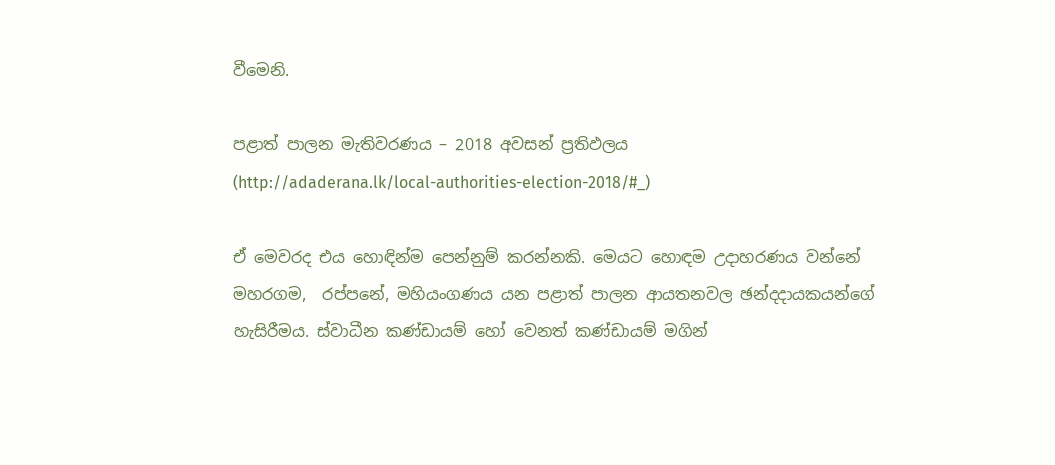වීමෙනි.

පළාත් පාලන මැතිවරණය – 2018 අවසන් ප්‍රතිඵලය
(http://adaderana.lk/local-authorities-election-2018/#_)

ඒ මෙවරද එය හොඳින්ම පෙන්නුම් කරන්නකි. මෙයට හොඳම උදාහරණය වන්නේ මහරගම,  රප්පනේ, මහියංගණය යන පළාත් පාලන ආයතනවල ඡන්දදායකයන්ගේ හැසිරීමය. ස්වාධීන කණ්ඩායම් හෝ වෙනත් කණ්ඩායම් මගින්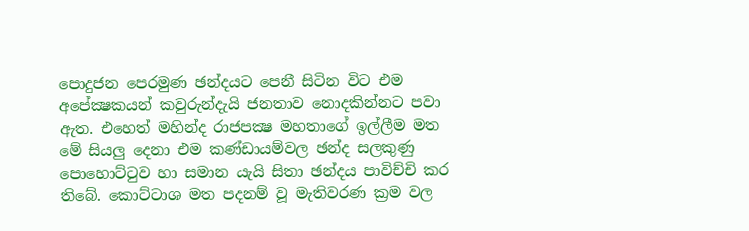පොදුජන පෙරමුණ ඡන්දයට පෙනී සිටින විට එම අපේක්‍ෂකයන් කවුරුන්දැයි ජනතාව නොදකින්නට පවා ඇත. එහෙත් මහින්ද රාජපක්‍ෂ මහතාගේ ඉල්ලීම මත මේ සියලු දෙනා එම කණ්ඩායම්වල ඡන්ද සලකුණු පොහොට්ටුව හා සමාන යැයි සිතා ඡන්දය පාවිච්චි කර තිබේ. කොට්ටාශ මත පදනම් වූ මැතිවරණ ක්‍රම වල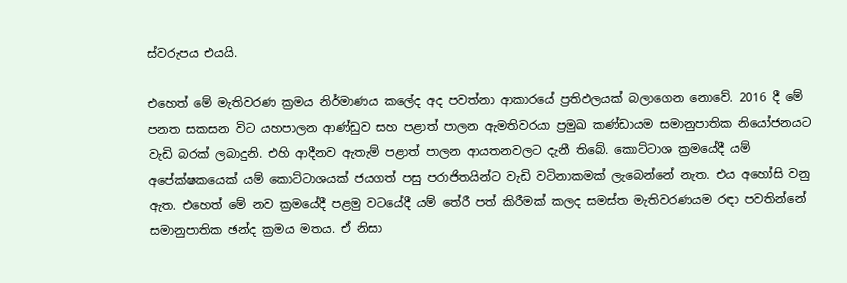ස්වරුපය එයයි.

එහෙත් මේ මැතිවරණ ක්‍රමය නිර්මාණය කලේද අද පවත්නා ආකාරයේ ප්‍රතිඵලයක් බලාගෙන නොවේ. 2016 දී මේ පනත සකසන විට යහපාලන ආණ්ඩුව සහ පළාත් පාලන ඇමතිවරයා ප්‍රමුඛ කණ්ඩායම සමානුපාතික නියෝජනයට වැඩි බරක් ලබාදුනි. එහි ආදීනව ඇතැම් පළාත් පාලන ආයතනවලට දැනී තිබේ. කොට්ටාශ ක්‍රමයේදී යම් අපේක්ෂකයෙක් යම් කොට්ටාශයක් ජයගත් පසු පරාජිතයින්ට වැඩි වටිනාකමක් ලැබෙන්නේ නැත. එය අහෝසි වනු ඇත. එහෙත් මේ නව ක්‍රමයේදී පළමු වටයේදී යම් තේරී පත් කිරීමක් කලද සමස්ත මැතිවරණයම රඳා පවතින්නේ සමානුපාතික ඡන්ද ක්‍රමය මතය. ඒ නිසා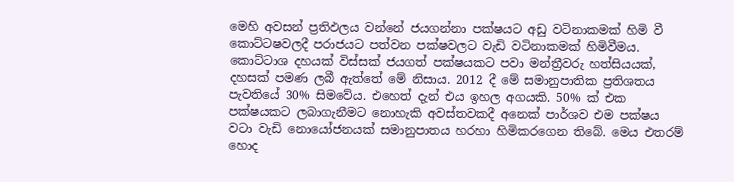මෙහි අවසන් ප්‍රතිඵලය වන්නේ ජයගන්නා පක්ෂයට අඩු වටිනාකමක් හිමි වී කොට්ටෂවලදී පරාජයට පත්වන පක්ෂවලට වැඩි වටිනාකමක් හිමිවීමය. කොට්ටාශ දහයක් විස්සක් ජයගත් පක්ෂයකට පවා මන්ත්‍රීවරු හත්සියයක්, දහසක් පමණ ලබී ඇත්තේ මේ නිසාය. 2012 දී මේ සමානුපාතික ප්‍රතිශතය පැවතියේ 30% සිමවේය. එහෙත් දැන් එය ඉහල අගයකි. 50% ක් එක පක්ෂයකට ලබාගැනීමට නොහැකි අවස්තවකදී අනෙක් පාර්ශව එම පක්ෂය වටා වැඩි නොයෝජනයක් සමානුපාතය හරහා හිමිකරගෙන තිබේ. මෙය එතරම් හොද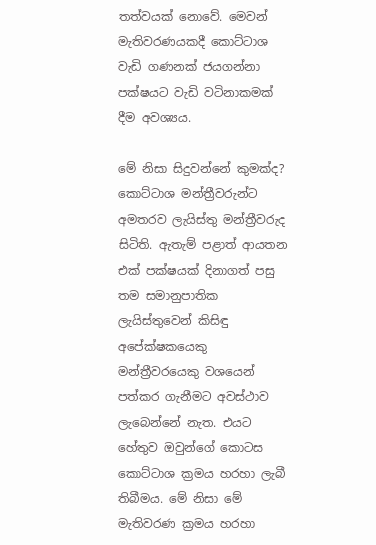තත්වයක් නොවේ. මෙවන් මැතිවරණයකදී කොට්ටාශ වැඩි ගණනක් ජයගන්නා පක්ෂයට වැඩි වටිනාකමක් දීම අවශ්‍යය.

මේ නිසා සිදුවන්නේ කුමක්ද? කොට්ටාශ මන්ත්‍රීවරුන්ට අමතරව ලැයිස්තු මන්ත්‍රීවරුද සිටිති. ඇතැම් පළාත් ආයතන එක් පක්ෂයක් දිනාගත් පසු තම සමානුපාතික ලැයිස්තුවෙන් කිසිඳු අපේක්ෂකයෙකු මන්ත්‍රීවරයෙකු වශයෙන් පත්කර ගැනීමට අවස්ථාව ලැබෙන්නේ නැත. එයට හේතුව ඔවුන්ගේ කොටස කොට්ටාශ ක්‍රමය හරහා ලැබී තිබීමය. මේ නිසා මේ මැතිවරණ ක්‍රමය හරහා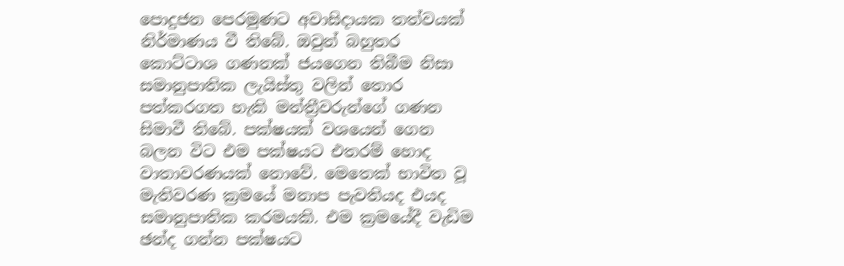පොදුජන පෙරමුණට අවාසිදායක තත්වයක් නිර්මාණය වී තිබේ. ඔවුන් බහුතර කොට්ටාශ ගණනක් ජයගෙන තිබීම නිසා සමානුපාතික ලැයිස්තු වලින් තොර පත්කරගත හැකි මන්ත්‍රීවරුන්ගේ ගණන සිමාවී තිබේ. පක්ෂයක් වශයෙන් ගෙන බලන විට එම පක්ෂයට එතරම් හොද වාතාවරණයක් නොවේ. මෙතෙක් භාවිත වූ මැතිවරණ ක්‍රමයේ මනාප පැවතියද එයද සමානුපාතික කරමයකි. එම ක්‍රමයේදී වැඩිම ඡන්ද ගන්න පක්ෂයට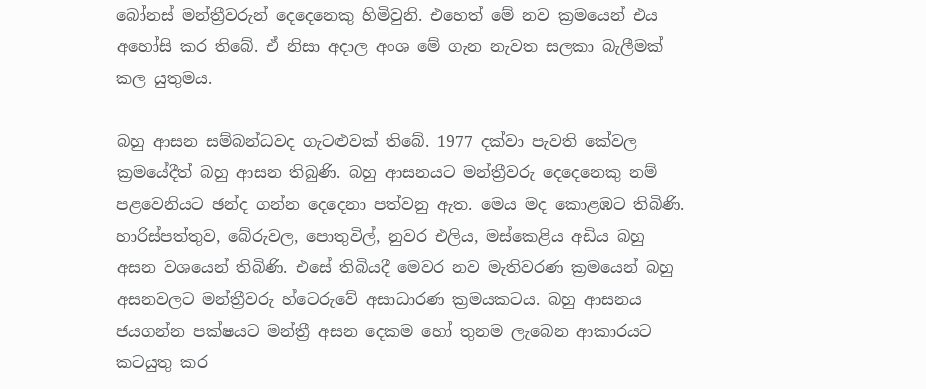බෝනස් මන්ත්‍රීවරුන් දෙදෙනෙකු හිමිවුනි. එහෙත් මේ නව ක්‍රමයෙන් එය අහෝසි කර තිබේ. ඒ නිසා අදාල අංශ මේ ගැන නැවත සලකා බැලීමක් කල යුතුමය.

බහු ආසන සම්බන්ධවද ගැටළුවක් තිබේ. 1977 දක්වා පැවති කේවල ක්‍රමයේදීත් බහු ආසන තිබුණි. බහු ආසනයට මන්ත්‍රීවරු දෙදෙනෙකු නම් පළවෙනියට ඡන්ද ගන්න දෙදෙනා පත්වනු ඇත. මෙය මද කොළඹට තිබිණි. හාරිස්පත්තුව, බේරුවල, පොතුවිල්, නුවර එලිය, මස්කෙළිය අඩිය බහු අසන වශයෙන් තිබිණි. එසේ තිබියදී මෙවර නව මැතිවරණ ක්‍රමයෙන් බහු අසනවලට මන්ත්‍රීවරු හ්ටෙරුවේ අසාධාරණ ක්‍රමයකටය. බහු ආසනය ජයගන්න පක්ෂයට මන්ත්‍රී අසන දෙකම හෝ තුනම ලැබෙන ආකාරයට කටයුතු කර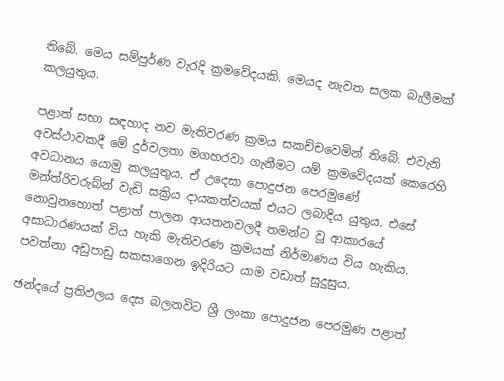තිබේ. මෙය සම්පුර්ණ වැරදි ක්‍රමවේදයකි. මෙයද නැවත සලක බැලීමක් කලයුතුය.

පළාත් සභා සඳහාද නව මැතිවරණ ක්‍රමය සකච්චවෙමින් තිබේ. එවැනි අවස්ථාවකදී මේ දුර්වලතා මගහරවා ගැනීමට යම් ක්‍රමවේදයක් කෙරෙහි අවධානය යොමු කලයුතුය. ඒ උදෙසා පොදුජන පෙරමුණේ මන්ත්රිවරුබ්න් වැඩි සක්‍රිය දායකත්වයක් එයට ලබාදිය යුතුය. එසේ නොවුනහොත් පළාත් පාලන ආයතනවලදී තමන්ට වූ ආකාරයේ අසාධාරණයක් විය හැකි මැතිවරණ ක්‍රමයක් නිර්මාණය විය හැකිය. පවත්නා අඩුපාඩු සකසාගෙන ඉදිරියට යාම වඩාත් සුදුසුය.

ඡන්දයේ ප්‍රතිඵලය දෙස බලනවිට ශ්‍රී ලංකා පොදුජන පෙරමුණ පළාත්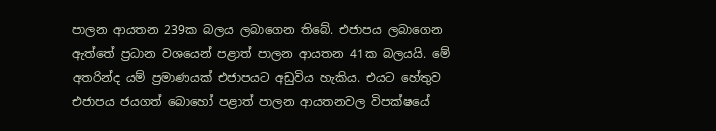පාලන ආයතන 239ක බලය ලබාගෙන තිබේ. එජාපය ලබාගෙන ඇත්තේ ප්‍රධාන වශයෙන් පළාත් පාලන ආයතන 41ක බලයයි. මේ අතරින්ද යම් ප්‍රමාණයක් එජාපයට අඩුවිය හැකිය. එයට හේතුව එජාපය ජයගත් බොහෝ පළාත් පාලන ආයතනවල විපක්ෂයේ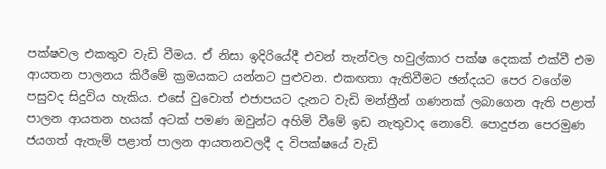පක්ෂවල එකතුව වැඩි වීමය. ඒ නිසා ඉදිරියේදී එවන් තැන්වල හවුල්කාර පක්ෂ දෙකක් එක්වී එම ආයතන පාලනය කිරීමේ ක්‍රමයකට යන්නට පුළුවන. එකඟතා ඇතිවීමට ඡන්දයට පෙර වගේම පසුවද සිදුවිය හැකිය. එසේ වුවොත් එජාපයට දැනට වැඩි මන්ත්‍රීන් ගණනක් ලබාගෙන ඇති පළාත් පාලන ආයතන හයක් අටක් පමණ ඔවුන්ට අහිමි වීමේ ඉඩ නැතුවාද නොවේ. පොදුජන පෙරමුණ ජයගත් ඇතැම් පළාත් පාලන ආයතනවලදී ද විපක්ෂයේ වැඩි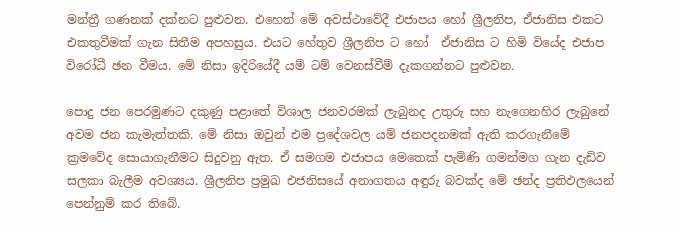මන්ත්‍රී ගණනක් දක්නට පුළුවන. එහෙත් මේ අවස්ථාවේදී එජාපය හෝ ශ්‍රීලනිප, ඒජානිස එකට එකතුවීමක් ගැන සිතීම අපහසුය. එයට හේතුව ශ්‍රීලනිප ට හෝ  ඒජානිස ට හිමි වියේද එජාප විරෝධී ඡන වීමය. මේ නිසා ඉදිරියේදී යම් ටම් වෙනස්වීම් දැකගන්නට පුළුවන.

පොදු ජන පෙරමුණට දකුණු පළාතේ විශාල ජනවරමක් ලැබුනද උතුරු සහ නැගෙනහිර ලැබුනේ අවම ජන කැමැත්තකි. මේ නිසා ඔවුන් එම ප්‍රදේශවල යම් ජනපදනමක් ඇති කරගැනීමේ ක්‍රමවේද සොයාගැනීමට සිදුවනු ඇත. ඒ සමගම එජාපය මෙතෙක් පැමිණි ගමන්මග ගැන දැඩිව සලකා බැලීම අවශ්‍යය. ශ්‍රීලනිප ප්‍රමුඛ එජනිසයේ අනාගතය අඳුරු බවක්ද මේ ඡන්ද ප්‍රතිඵලයෙන් පෙන්නුම් කර තිබේ.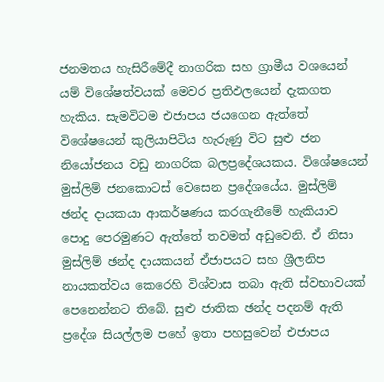ජනමතය හැසිරීමේදී නාගරික සහ ග්‍රාමීය වශයෙන් යම් විශේෂත්වයක් මෙවර ප්‍රතිඵලයෙන් දැකගත හැකිය. සැමවිටම එජාපය ජයගෙන ඇත්තේ විශේෂයෙන් කුලියාපිටිය හැරුණු විට සුළු ජන නියෝජනය වඩු නාගරික බලප්‍රදේශයකය. විශේෂයෙන් මුස්ලිම් ජනකොටස් වෙසෙන ප්‍රදේශයේය. මුස්ලිම් ඡන්ද දායකයා ආකර්ෂණය කරගැනීමේ හැකියාව පොදු පෙරමුණට ඇත්තේ තවමත් අඩුවෙනි. ඒ නිසා මුස්ලිම් ඡන්ද දායකයන් ඒජාපයට සහ ශ්‍රීලනිප නායකත්වය කෙරෙහි විශ්වාස තබා ඇති ස්වභාවයක් පෙනෙන්නට තිබේ. සුළු ජාතික ඡන්ද පදනම් ඇති ප්‍රදේශ සියල්ලම පහේ ඉතා පහසුවෙන් එජාපය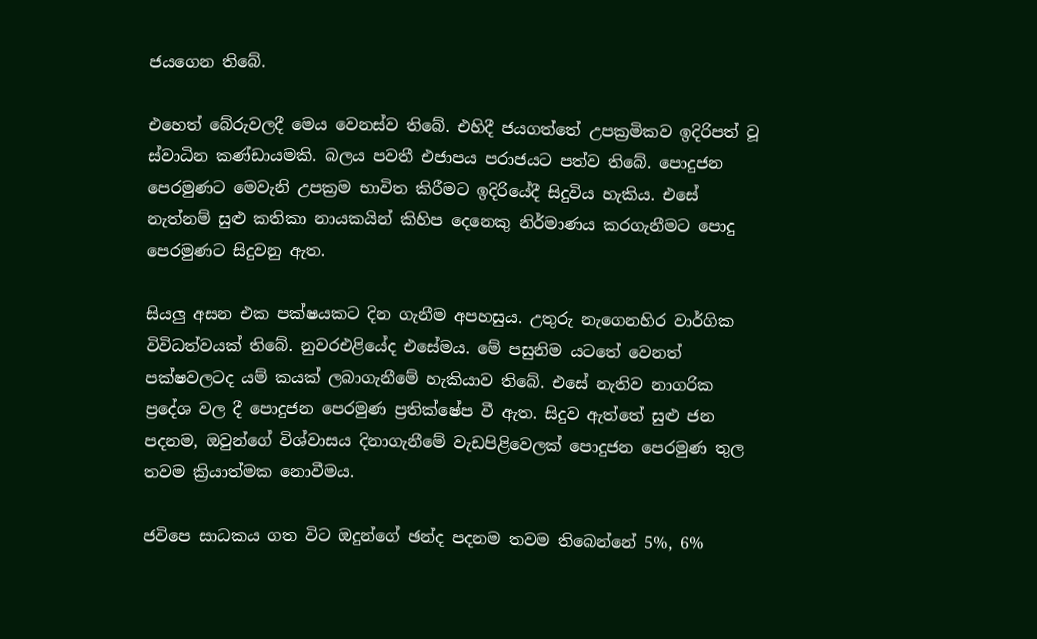ජයගෙන තිබේ.

එහෙත් බේරුවලදී මෙය වෙනස්ව තිබේ. එහිදී ජයගත්තේ උපක්‍රමිකව ඉදිරිපත් වූ ස්වාධින කණ්ඩායමකි. බලය පවතී එජාපය පරාජයට පත්ව තිබේ. පොදුජන පෙරමුණට මෙවැනි උපක්‍රම භාවිත කිරීමට ඉදිරියේදී සිදුවිය හැකිය. එසේ නැත්නම් සුළු කතිකා නායකයින් කිහිප දෙනෙකු නිර්මාණය කරගැනීමට පොදු පෙරමුණට සිදුවනු ඇත.

සියලු අසන එක පක්ෂයකට දින ගැනීම අපහසුය. උතුරු නැගෙනහිර වාර්ගික විවිධත්වයක් තිබේ. නුවරඑළියේද එසේමය. මේ පසුනිම යටතේ වෙනත් පක්ෂවලටද යම් කයක් ලබාගැනීමේ හැකියාව තිබේ. එසේ නැතිව නාගරික ප්‍රදේශ වල දී පොදුජන පෙරමුණ ප්‍රතික්ෂේප වී ඇත. සිදුව ඇත්තේ සුළු ජන පදනම, ඔවුන්ගේ විශ්වාසය දිනාගැනීමේ වැඩපිළිවෙලක් පොදුජන පෙරමුණ තුල තවම ක්‍රියාත්මක නොවීමය.

ජවිපෙ සාධකය ගත විට ඔදුන්ගේ ඡන්ද පදනම තවම තිබෙන්නේ 5%, 6%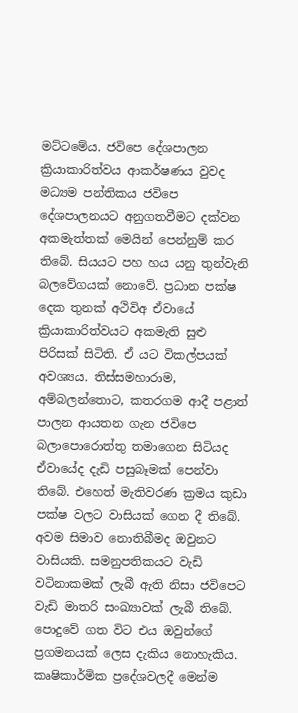මට්ටමේය. ජවිපෙ දේශපාලන ක්‍රියාකාරිත්වය ආකර්ෂණය වුවද මධ්‍යම පන්තිකය ජවිපෙ දේශපාලනයට අනුගතවීමට දක්වන අකමැත්තක් මෙයින් පෙන්නුම් කර තිබේ. සියයට පහ හය යනු තුන්වැනි බලවේගයක් නොවේ. ප්‍රධාන පක්ෂ දෙක තුනක් අථිවිඅ ඒවායේ ක්‍රියාකාරිත්වයට අකමැති සුළු පිරිසක් සිටිති. ඒ යට විකල්පයක් අවශ්‍යය. තිස්සමහාරාම, අම්බලන්තොට, කතරගම ආදී පළාත් පාලන ආයතන ගැන ජවිපෙ බලාපොරොත්තු තමාගෙන සිටියද ඒවායේද දැඩි පසුබෑමක් පෙන්වා තිබේ. එහෙත් මැතිවරණ ක්‍රමය කුඩා පක්ෂ වලට වාසියක් ගෙන දී තිබේ. අවම සිමාව නොතිබීමද ඔවුනට වාසියකි. සමනුපතිකයට වැඩි වටිනාකමක් ලැබී ඇති නිසා ජවිපෙට වැඩි මාතරි සංඛ්‍යාවක් ලැබී තිබේ. පොදුවේ ගත විට එය ඔවුන්ගේ ප්‍රගමනයක් ලෙස දැකිය නොහැකිය. කෘෂිකාර්මික ප්‍රදේශවලදී මෙන්ම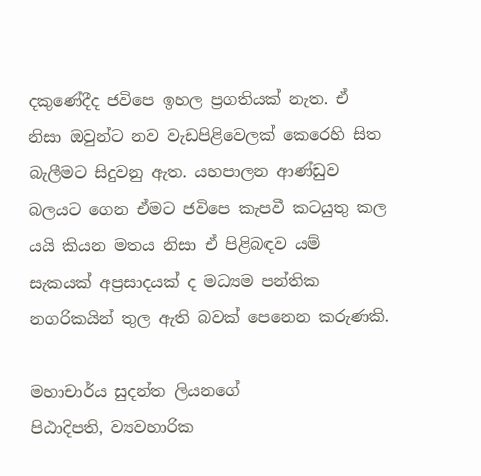දකුණේදීද ජවිපෙ ඉහල ප්‍රගතියක් නැත. ඒ නිසා ඔවුන්ට නව වැඩපිළිවෙලක් කෙරෙහි සිත බැලීමට සිදුවනු ඇත. යහපාලන ආණ්ඩුව බලයට ගෙන ඒමට ජවිපෙ කැපවී කටයුතු කල යයි කියන මතය නිසා ඒ පිළිබඳව යම් සැකයක් අප්‍රසාදයක් ද මධ්‍යම පන්තික නගරිකයින් තුල ඇති බවක් පෙනෙන කරුණකි.

මහාචාර්ය සුදන්ත ලියනගේ
පිඨාදිපති, ව්‍යවහාරික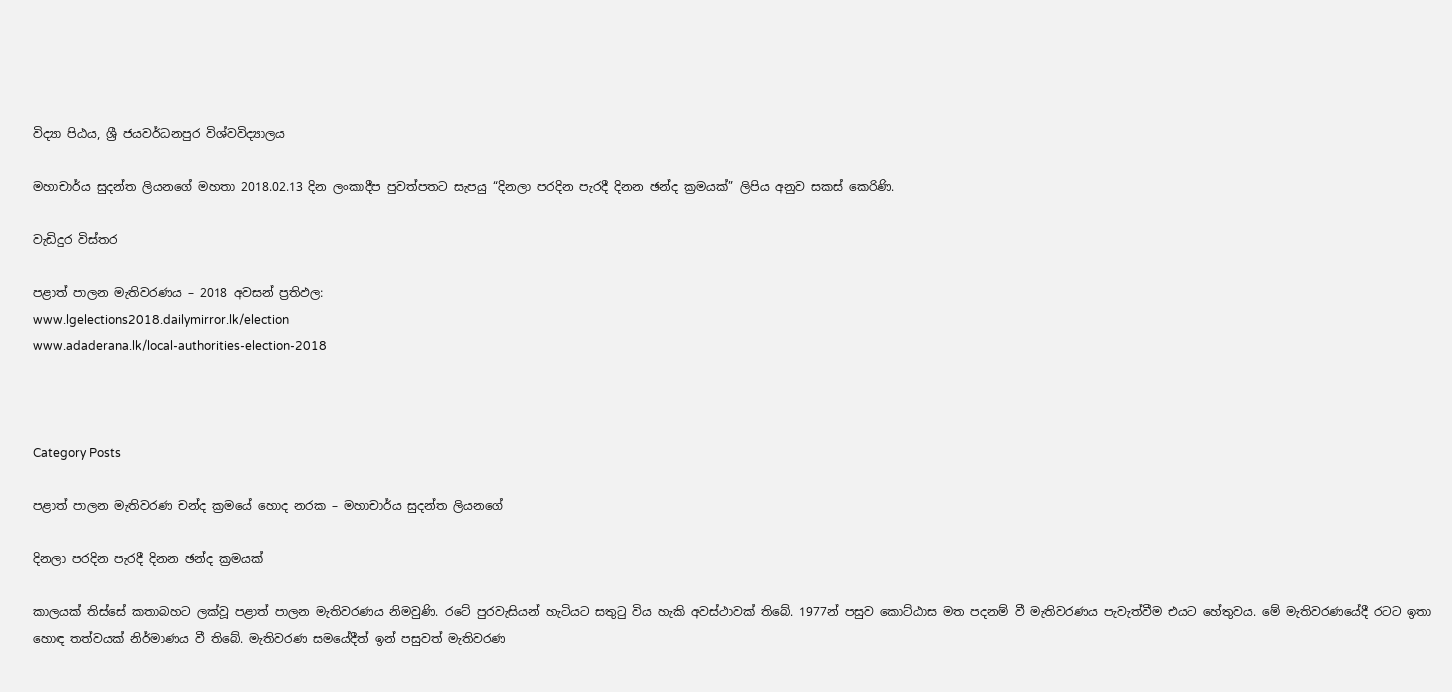විද්‍යා පිඨය, ශ්‍රී ජයවර්ධනපුර විශ්වවිද්‍යාලය

මහාචාර්ය සුදන්ත ලියනගේ මහතා 2018.02.13 දින ලංකාදීප පුවත්පතට සැපයු “දිනලා පරදින පැරදී දිනන ඡන්ද ක්‍රමයක්” ලිපිය අනුව සකස් කෙරිණි.

වැඩිදුර විස්තර

පළාත් පාලන මැතිවරණය – 2018 අවසන් ප්‍රතිඵල:
www.lgelections2018.dailymirror.lk/election
www.adaderana.lk/local-authorities-election-2018



Category Posts

පළාත් පාලන මැතිවරණ චන්ද ක්‍රමයේ හොද නරක – මහාචාර්ය සුදන්ත ලියනගේ

දිනලා පරදින පැරදී දිනන ඡන්ද ක්‍රමයක්

කාලයක් තිස්සේ කතාබහට ලක්වූ පළාත් පාලන මැතිවරණය නිමවුණි. රටේ පුරවැසියන් හැටියට සතුටු විය හැකි අවස්ථාවක් තිබේ. 1977න් පසුව කොට්ඨාස මත පදනම් වී මැතිවරණය පැවැත්වීම එයට හේතුවය. මේ මැතිවරණයේදී රටට ඉතා හොඳ තත්වයක් නිර්මාණය වී තිබේ. මැතිවරණ සමයේදීත් ඉන් පසුවත් මැතිවරණ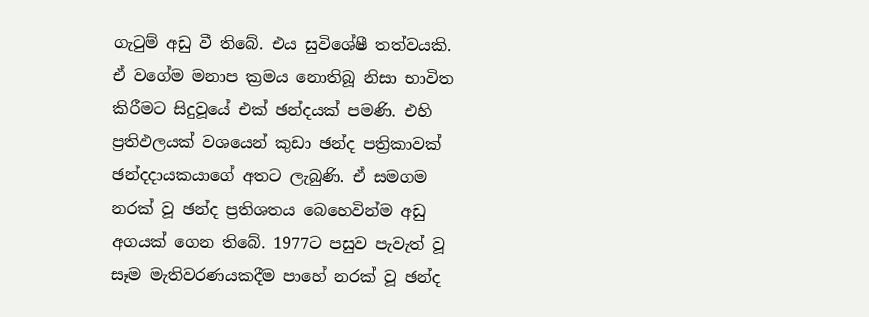ගැටුම් අඩු වී තිබේ. එය සුවිශේෂී තත්වයකි. ඒ වගේම මනාප ක්‍රමය නොතිබූ නිසා භාවිත කිරීමට සිදුවූයේ එක් ඡන්දයක් පමණි. එහි ප්‍රතිඵලයක් වශයෙන් කුඩා ඡන්ද පත්‍රිකාවක් ඡන්දදායකයාගේ අතට ලැබුණි. ඒ සමගම නරක් වූ ඡන්ද ප්‍රතිශතය බෙහෙවින්ම අඩු අගයක් ගෙන තිබේ. 1977ට පසුව පැවැත් වූ සෑම මැතිවරණයකදීම පාහේ නරක් වූ ඡන්ද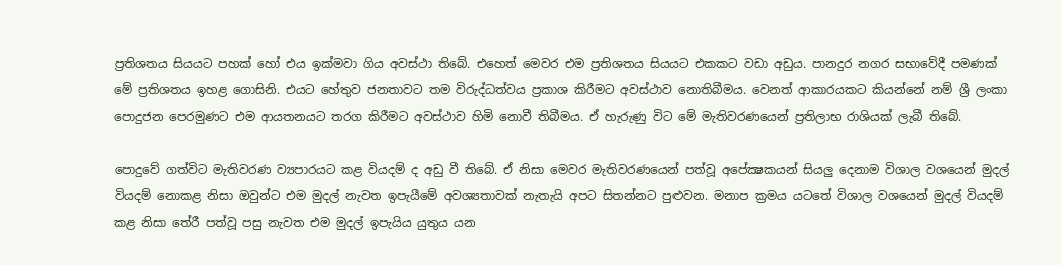ප්‍රතිශතය සියයට පහක් හෝ එය ඉක්මවා ගිය අවස්ථා තිබේ. එහෙත් මෙවර එම ප්‍රතිශතය සියයට එකකට වඩා අඩුය. පානදුර නගර සභාවේදී පමණක් මේ ප්‍රතිශතය ඉහළ ගොසිනි. එයට හේතුව ජනතාවට තම විරුද්ධත්වය ප්‍රකාශ කිරීමට අවස්ථාව නොතිබීමය. වෙනත් ආකාරයකට කියන්නේ නම් ශ්‍රී ලංකා පොදුජන පෙරමුණට එම ආයතනයට තරග කිරීමට අවස්ථාව හිමි නොවී තිබීමය. ඒ හැරුණු විට මේ මැතිවරණයෙන් ප්‍රතිලාභ රාශියක් ලැබී තිබේ.

පොදුවේ ගත්විට මැතිවරණ ව්‍යපාරයට කළ වියදම් ද අඩු වී තිබේ. ඒ නිසා මෙවර මැතිවරණයෙන් පත්වූ අපේක්‍ෂකයන් සියලු දෙනාම විශාල වශයෙන් මුදල් වියදම් නොකළ නිසා ඔවුන්ට එම මුදල් නැවත ඉපැයීමේ අවශ්‍යතාවක් නැතැයි අපට සිතන්නට පුළුවන. මනාප ක්‍රමය යටතේ විශාල වශයෙන් මුදල් වියදම් කළ නිසා තේරී පත්වූ පසු නැවත එම මුදල් ඉපැයිය යුතුය යන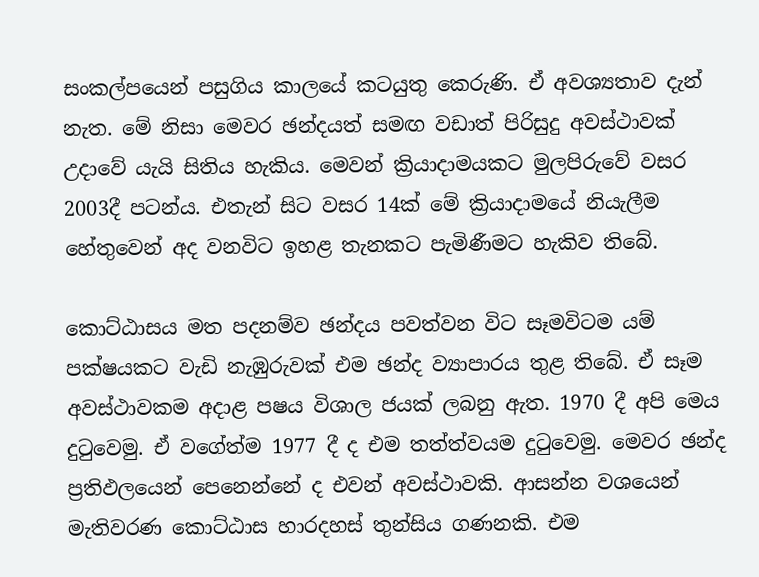සංකල්පයෙන් පසුගිය කාලයේ කටයුතු කෙරුණි. ඒ අවශ්‍යතාව දැන් නැත. මේ නිසා මෙවර ඡන්දයත් සමඟ වඩාත් පිරිසුදු අවස්ථාවක් උදාවේ යැයි සිතිය හැකිය. මෙවන් ක්‍රියාදාමයකට මුලපිරුවේ වසර 2003දී පටන්ය. එතැන් සිට වසර 14ක් මේ ක්‍රියාදාමයේ නියැලීම හේතුවෙන් අද වනවිට ඉහළ තැනකට පැමිණීමට හැකිව තිබේ.

කොට්ඨාසය මත පදනම්ව ඡන්දය පවත්වන විට සෑමවිටම යම් පක්ෂයකට වැඩි නැඹුරුවක් එම ඡන්ද ව්‍යාපාරය තුළ තිබේ. ඒ සෑම අවස්ථාවකම අදාළ පෂය විශාල ජයක් ලබනු ඇත. 1970 දී අපි මෙය දුටුවෙමු. ඒ වගේත්ම 1977 දී ද එම තත්ත්වයම දුටුවෙමු. මෙවර ඡන්ද ප්‍රතිඵලයෙන් පෙනෙන්නේ ද එවන් අවස්ථාවකි. ආසන්න වශයෙන් මැතිවරණ කොට්ඨාස හාරදහස් තුන්සිය ගණනකි. එම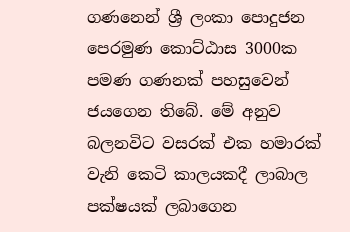ගණනෙන් ශ්‍රී ලංකා පොදුජන පෙරමුණ කොට්ඨාස 3000ක පමණ ගණනක් පහසුවෙන් ජයගෙන තිබේ. මේ අනුව බලනවිට වසරක් එක හමාරක් වැනි කෙටි කාලයකදී ලාබාල පක්ෂයක් ලබාගෙන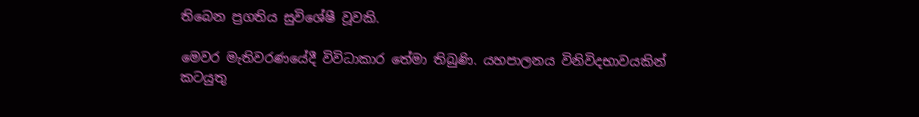තිබෙන ප්‍රගතිය සුවිශේෂී වූවකි.

මෙවර මැතිවරණයේදී විවිධාකාර තේමා තිබුණි. යහපාලනය විනිවිදභාවයකින් කටයුතු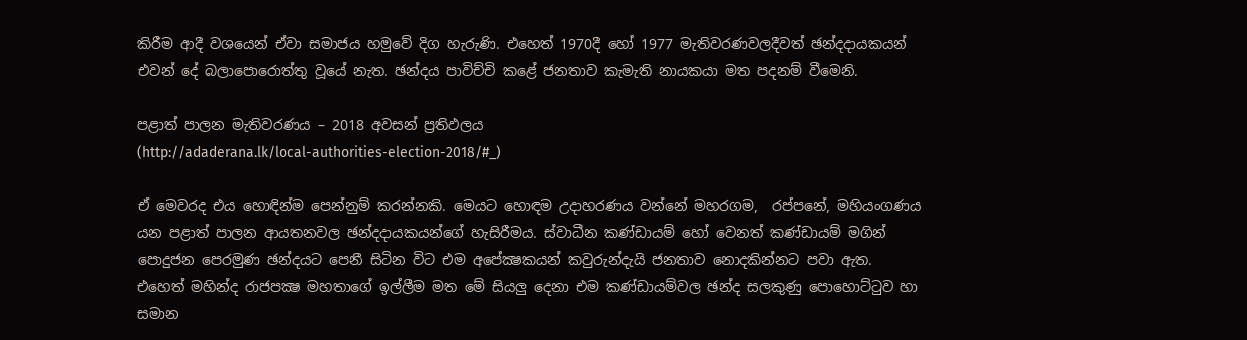කිරීම ආදී වශයෙන් ඒවා සමාජය හමුවේ දිග හැරුණි. එහෙත් 1970දී හෝ 1977 මැතිවරණවලදීවත් ඡන්දදායකයන් එවන් දේ බලාපොරොත්තු වූයේ නැත. ඡන්දය පාවිච්චි කළේ ජනතාව කැමැති නායකයා මත පදනම් වීමෙනි.

පළාත් පාලන මැතිවරණය – 2018 අවසන් ප්‍රතිඵලය
(http://adaderana.lk/local-authorities-election-2018/#_)

ඒ මෙවරද එය හොඳින්ම පෙන්නුම් කරන්නකි. මෙයට හොඳම උදාහරණය වන්නේ මහරගම,  රප්පනේ, මහියංගණය යන පළාත් පාලන ආයතනවල ඡන්දදායකයන්ගේ හැසිරීමය. ස්වාධීන කණ්ඩායම් හෝ වෙනත් කණ්ඩායම් මගින් පොදුජන පෙරමුණ ඡන්දයට පෙනී සිටින විට එම අපේක්‍ෂකයන් කවුරුන්දැයි ජනතාව නොදකින්නට පවා ඇත. එහෙත් මහින්ද රාජපක්‍ෂ මහතාගේ ඉල්ලීම මත මේ සියලු දෙනා එම කණ්ඩායම්වල ඡන්ද සලකුණු පොහොට්ටුව හා සමාන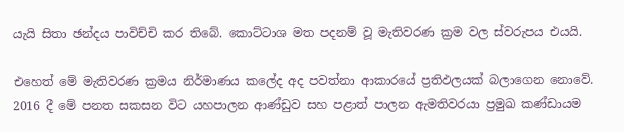යැයි සිතා ඡන්දය පාවිච්චි කර තිබේ. කොට්ටාශ මත පදනම් වූ මැතිවරණ ක්‍රම වල ස්වරුපය එයයි.

එහෙත් මේ මැතිවරණ ක්‍රමය නිර්මාණය කලේද අද පවත්නා ආකාරයේ ප්‍රතිඵලයක් බලාගෙන නොවේ. 2016 දී මේ පනත සකසන විට යහපාලන ආණ්ඩුව සහ පළාත් පාලන ඇමතිවරයා ප්‍රමුඛ කණ්ඩායම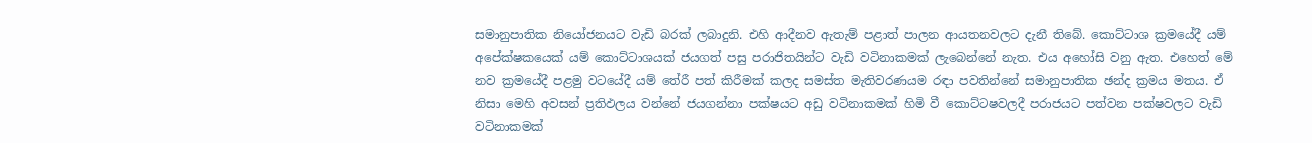සමානුපාතික නියෝජනයට වැඩි බරක් ලබාදුනි. එහි ආදීනව ඇතැම් පළාත් පාලන ආයතනවලට දැනී තිබේ. කොට්ටාශ ක්‍රමයේදී යම් අපේක්ෂකයෙක් යම් කොට්ටාශයක් ජයගත් පසු පරාජිතයින්ට වැඩි වටිනාකමක් ලැබෙන්නේ නැත. එය අහෝසි වනු ඇත. එහෙත් මේ නව ක්‍රමයේදී පළමු වටයේදී යම් තේරී පත් කිරීමක් කලද සමස්ත මැතිවරණයම රඳා පවතින්නේ සමානුපාතික ඡන්ද ක්‍රමය මතය. ඒ නිසා මෙහි අවසන් ප්‍රතිඵලය වන්නේ ජයගන්නා පක්ෂයට අඩු වටිනාකමක් හිමි වී කොට්ටෂවලදී පරාජයට පත්වන පක්ෂවලට වැඩි වටිනාකමක්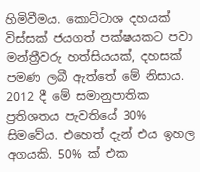හිමිවීමය. කොට්ටාශ දහයක් විස්සක් ජයගත් පක්ෂයකට පවා මන්ත්‍රීවරු හත්සියයක්, දහසක් පමණ ලබී ඇත්තේ මේ නිසාය. 2012 දී මේ සමානුපාතික ප්‍රතිශතය පැවතියේ 30% සිමවේය. එහෙත් දැන් එය ඉහල අගයකි. 50% ක් එක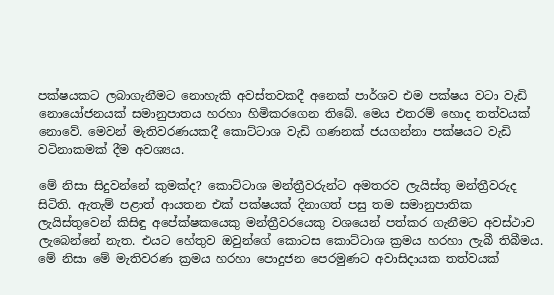පක්ෂයකට ලබාගැනීමට නොහැකි අවස්තවකදී අනෙක් පාර්ශව එම පක්ෂය වටා වැඩි නොයෝජනයක් සමානුපාතය හරහා හිමිකරගෙන තිබේ. මෙය එතරම් හොද තත්වයක් නොවේ. මෙවන් මැතිවරණයකදී කොට්ටාශ වැඩි ගණනක් ජයගන්නා පක්ෂයට වැඩි වටිනාකමක් දීම අවශ්‍යය.

මේ නිසා සිදුවන්නේ කුමක්ද? කොට්ටාශ මන්ත්‍රීවරුන්ට අමතරව ලැයිස්තු මන්ත්‍රීවරුද සිටිති. ඇතැම් පළාත් ආයතන එක් පක්ෂයක් දිනාගත් පසු තම සමානුපාතික ලැයිස්තුවෙන් කිසිඳු අපේක්ෂකයෙකු මන්ත්‍රීවරයෙකු වශයෙන් පත්කර ගැනීමට අවස්ථාව ලැබෙන්නේ නැත. එයට හේතුව ඔවුන්ගේ කොටස කොට්ටාශ ක්‍රමය හරහා ලැබී තිබීමය. මේ නිසා මේ මැතිවරණ ක්‍රමය හරහා පොදුජන පෙරමුණට අවාසිදායක තත්වයක්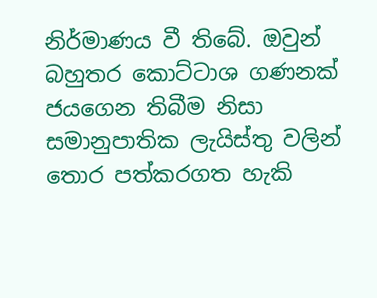නිර්මාණය වී තිබේ. ඔවුන් බහුතර කොට්ටාශ ගණනක් ජයගෙන තිබීම නිසා සමානුපාතික ලැයිස්තු වලින් තොර පත්කරගත හැකි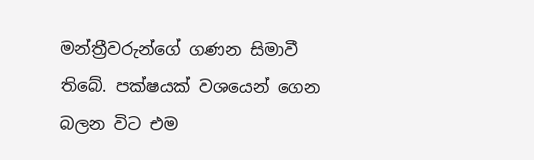මන්ත්‍රීවරුන්ගේ ගණන සිමාවී තිබේ. පක්ෂයක් වශයෙන් ගෙන බලන විට එම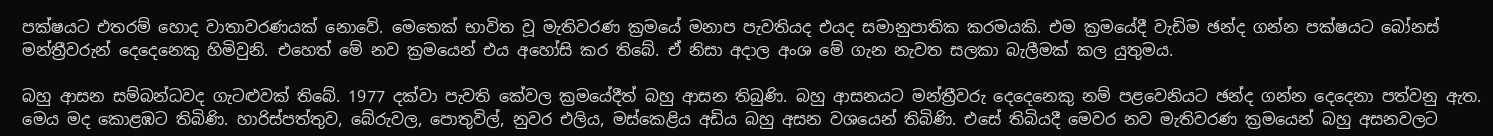පක්ෂයට එතරම් හොද වාතාවරණයක් නොවේ. මෙතෙක් භාවිත වූ මැතිවරණ ක්‍රමයේ මනාප පැවතියද එයද සමානුපාතික කරමයකි. එම ක්‍රමයේදී වැඩිම ඡන්ද ගන්න පක්ෂයට බෝනස් මන්ත්‍රීවරුන් දෙදෙනෙකු හිමිවුනි. එහෙත් මේ නව ක්‍රමයෙන් එය අහෝසි කර තිබේ. ඒ නිසා අදාල අංශ මේ ගැන නැවත සලකා බැලීමක් කල යුතුමය.

බහු ආසන සම්බන්ධවද ගැටළුවක් තිබේ. 1977 දක්වා පැවති කේවල ක්‍රමයේදීත් බහු ආසන තිබුණි. බහු ආසනයට මන්ත්‍රීවරු දෙදෙනෙකු නම් පළවෙනියට ඡන්ද ගන්න දෙදෙනා පත්වනු ඇත. මෙය මද කොළඹට තිබිණි. හාරිස්පත්තුව, බේරුවල, පොතුවිල්, නුවර එලිය, මස්කෙළිය අඩිය බහු අසන වශයෙන් තිබිණි. එසේ තිබියදී මෙවර නව මැතිවරණ ක්‍රමයෙන් බහු අසනවලට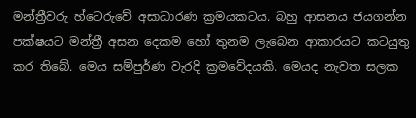මන්ත්‍රීවරු හ්ටෙරුවේ අසාධාරණ ක්‍රමයකටය. බහු ආසනය ජයගන්න පක්ෂයට මන්ත්‍රී අසන දෙකම හෝ තුනම ලැබෙන ආකාරයට කටයුතු කර තිබේ. මෙය සම්පුර්ණ වැරදි ක්‍රමවේදයකි. මෙයද නැවත සලක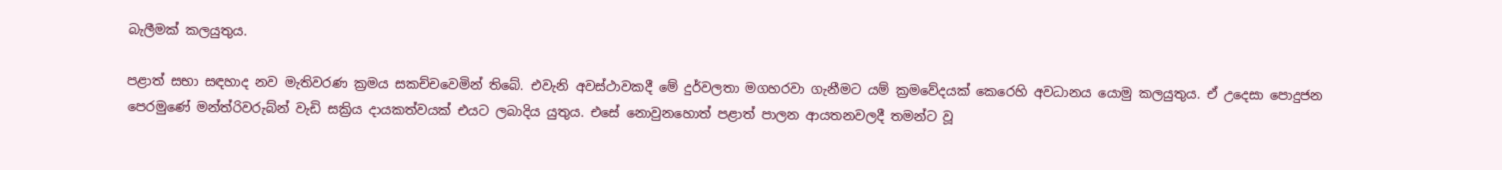බැලීමක් කලයුතුය.

පළාත් සභා සඳහාද නව මැතිවරණ ක්‍රමය සකච්චවෙමින් තිබේ. එවැනි අවස්ථාවකදී මේ දුර්වලතා මගහරවා ගැනීමට යම් ක්‍රමවේදයක් කෙරෙහි අවධානය යොමු කලයුතුය. ඒ උදෙසා පොදුජන පෙරමුණේ මන්ත්රිවරුබ්න් වැඩි සක්‍රිය දායකත්වයක් එයට ලබාදිය යුතුය. එසේ නොවුනහොත් පළාත් පාලන ආයතනවලදී තමන්ට වූ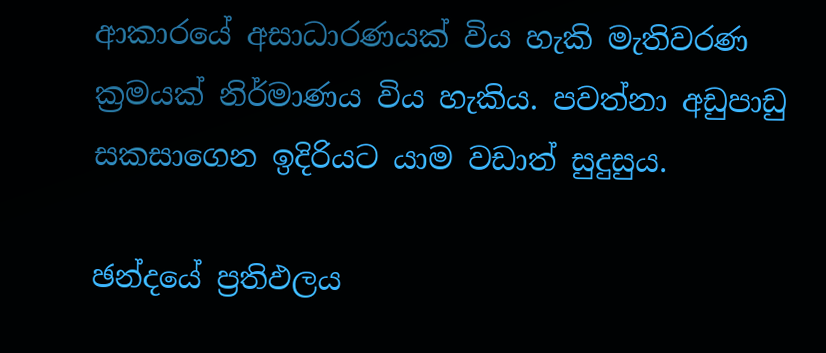ආකාරයේ අසාධාරණයක් විය හැකි මැතිවරණ ක්‍රමයක් නිර්මාණය විය හැකිය. පවත්නා අඩුපාඩු සකසාගෙන ඉදිරියට යාම වඩාත් සුදුසුය.

ඡන්දයේ ප්‍රතිඵලය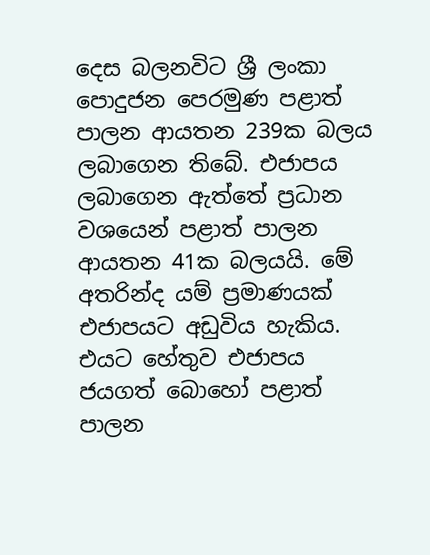දෙස බලනවිට ශ්‍රී ලංකා පොදුජන පෙරමුණ පළාත් පාලන ආයතන 239ක බලය ලබාගෙන තිබේ. එජාපය ලබාගෙන ඇත්තේ ප්‍රධාන වශයෙන් පළාත් පාලන ආයතන 41ක බලයයි. මේ අතරින්ද යම් ප්‍රමාණයක් එජාපයට අඩුවිය හැකිය. එයට හේතුව එජාපය ජයගත් බොහෝ පළාත් පාලන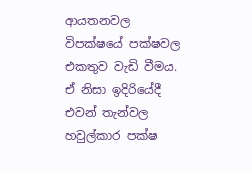ආයතනවල විපක්ෂයේ පක්ෂවල එකතුව වැඩි වීමය. ඒ නිසා ඉදිරියේදී එවන් තැන්වල හවුල්කාර පක්ෂ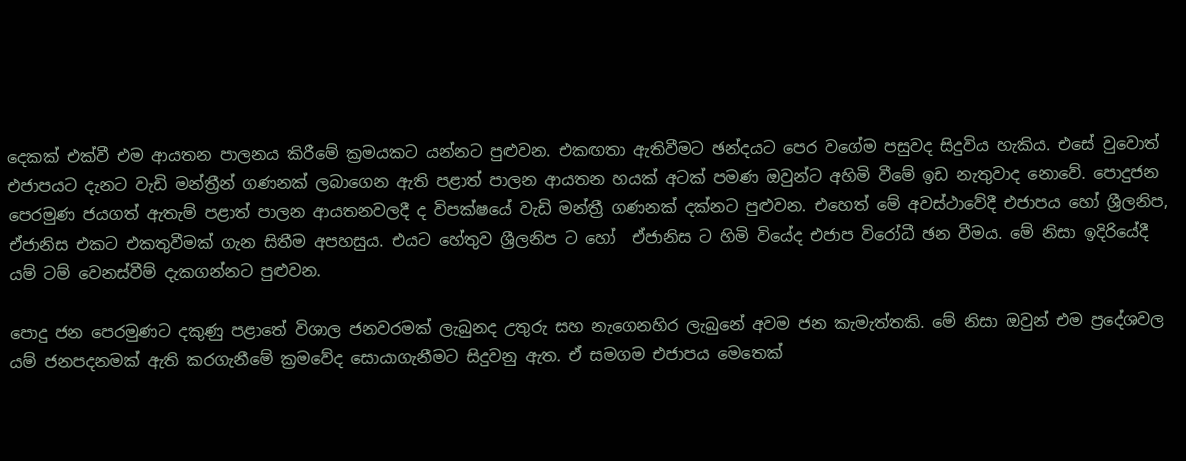දෙකක් එක්වී එම ආයතන පාලනය කිරීමේ ක්‍රමයකට යන්නට පුළුවන. එකඟතා ඇතිවීමට ඡන්දයට පෙර වගේම පසුවද සිදුවිය හැකිය. එසේ වුවොත් එජාපයට දැනට වැඩි මන්ත්‍රීන් ගණනක් ලබාගෙන ඇති පළාත් පාලන ආයතන හයක් අටක් පමණ ඔවුන්ට අහිමි වීමේ ඉඩ නැතුවාද නොවේ. පොදුජන පෙරමුණ ජයගත් ඇතැම් පළාත් පාලන ආයතනවලදී ද විපක්ෂයේ වැඩි මන්ත්‍රී ගණනක් දක්නට පුළුවන. එහෙත් මේ අවස්ථාවේදී එජාපය හෝ ශ්‍රීලනිප, ඒජානිස එකට එකතුවීමක් ගැන සිතීම අපහසුය. එයට හේතුව ශ්‍රීලනිප ට හෝ  ඒජානිස ට හිමි වියේද එජාප විරෝධී ඡන වීමය. මේ නිසා ඉදිරියේදී යම් ටම් වෙනස්වීම් දැකගන්නට පුළුවන.

පොදු ජන පෙරමුණට දකුණු පළාතේ විශාල ජනවරමක් ලැබුනද උතුරු සහ නැගෙනහිර ලැබුනේ අවම ජන කැමැත්තකි. මේ නිසා ඔවුන් එම ප්‍රදේශවල යම් ජනපදනමක් ඇති කරගැනීමේ ක්‍රමවේද සොයාගැනීමට සිදුවනු ඇත. ඒ සමගම එජාපය මෙතෙක්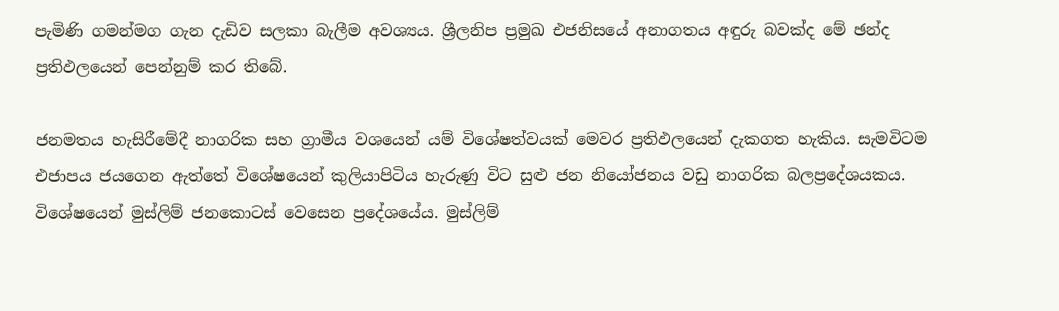පැමිණි ගමන්මග ගැන දැඩිව සලකා බැලීම අවශ්‍යය. ශ්‍රීලනිප ප්‍රමුඛ එජනිසයේ අනාගතය අඳුරු බවක්ද මේ ඡන්ද ප්‍රතිඵලයෙන් පෙන්නුම් කර තිබේ.

ජනමතය හැසිරීමේදී නාගරික සහ ග්‍රාමීය වශයෙන් යම් විශේෂත්වයක් මෙවර ප්‍රතිඵලයෙන් දැකගත හැකිය. සැමවිටම එජාපය ජයගෙන ඇත්තේ විශේෂයෙන් කුලියාපිටිය හැරුණු විට සුළු ජන නියෝජනය වඩු නාගරික බලප්‍රදේශයකය. විශේෂයෙන් මුස්ලිම් ජනකොටස් වෙසෙන ප්‍රදේශයේය. මුස්ලිම්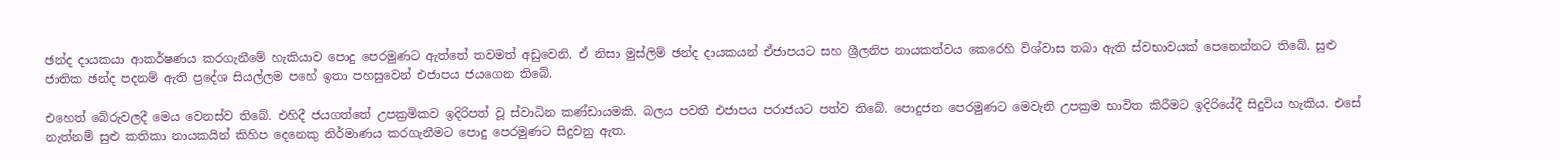ඡන්ද දායකයා ආකර්ෂණය කරගැනීමේ හැකියාව පොදු පෙරමුණට ඇත්තේ තවමත් අඩුවෙනි. ඒ නිසා මුස්ලිම් ඡන්ද දායකයන් ඒජාපයට සහ ශ්‍රීලනිප නායකත්වය කෙරෙහි විශ්වාස තබා ඇති ස්වභාවයක් පෙනෙන්නට තිබේ. සුළු ජාතික ඡන්ද පදනම් ඇති ප්‍රදේශ සියල්ලම පහේ ඉතා පහසුවෙන් එජාපය ජයගෙන තිබේ.

එහෙත් බේරුවලදී මෙය වෙනස්ව තිබේ. එහිදී ජයගත්තේ උපක්‍රමිකව ඉදිරිපත් වූ ස්වාධින කණ්ඩායමකි. බලය පවතී එජාපය පරාජයට පත්ව තිබේ. පොදුජන පෙරමුණට මෙවැනි උපක්‍රම භාවිත කිරීමට ඉදිරියේදී සිදුවිය හැකිය. එසේ නැත්නම් සුළු කතිකා නායකයින් කිහිප දෙනෙකු නිර්මාණය කරගැනීමට පොදු පෙරමුණට සිදුවනු ඇත.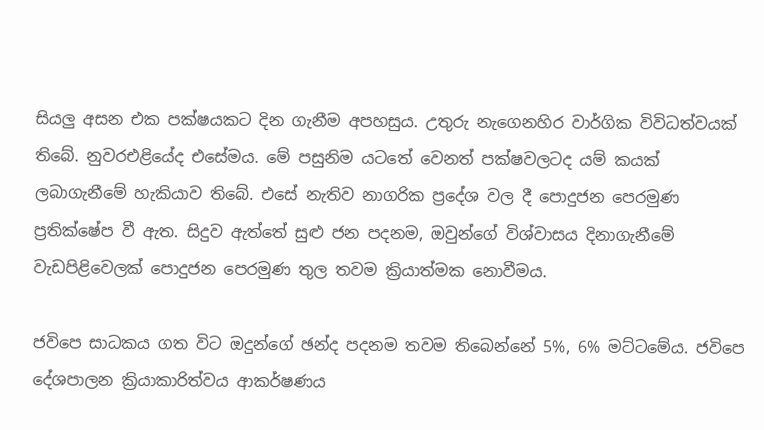සියලු අසන එක පක්ෂයකට දින ගැනීම අපහසුය. උතුරු නැගෙනහිර වාර්ගික විවිධත්වයක් තිබේ. නුවරඑළියේද එසේමය. මේ පසුනිම යටතේ වෙනත් පක්ෂවලටද යම් කයක් ලබාගැනීමේ හැකියාව තිබේ. එසේ නැතිව නාගරික ප්‍රදේශ වල දී පොදුජන පෙරමුණ ප්‍රතික්ෂේප වී ඇත. සිදුව ඇත්තේ සුළු ජන පදනම, ඔවුන්ගේ විශ්වාසය දිනාගැනීමේ වැඩපිළිවෙලක් පොදුජන පෙරමුණ තුල තවම ක්‍රියාත්මක නොවීමය.

ජවිපෙ සාධකය ගත විට ඔදුන්ගේ ඡන්ද පදනම තවම තිබෙන්නේ 5%, 6% මට්ටමේය. ජවිපෙ දේශපාලන ක්‍රියාකාරිත්වය ආකර්ෂණය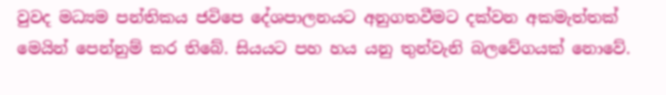වුවද මධ්‍යම පන්තිකය ජවිපෙ දේශපාලනයට අනුගතවීමට දක්වන අකමැත්තක් මෙයින් පෙන්නුම් කර තිබේ. සියයට පහ හය යනු තුන්වැනි බලවේගයක් නොවේ.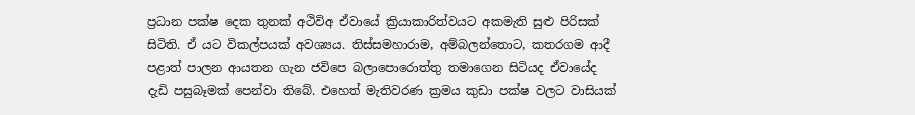ප්‍රධාන පක්ෂ දෙක තුනක් අථිවිඅ ඒවායේ ක්‍රියාකාරිත්වයට අකමැති සුළු පිරිසක් සිටිති. ඒ යට විකල්පයක් අවශ්‍යය. තිස්සමහාරාම, අම්බලන්තොට, කතරගම ආදී පළාත් පාලන ආයතන ගැන ජවිපෙ බලාපොරොත්තු තමාගෙන සිටියද ඒවායේද දැඩි පසුබෑමක් පෙන්වා තිබේ. එහෙත් මැතිවරණ ක්‍රමය කුඩා පක්ෂ වලට වාසියක්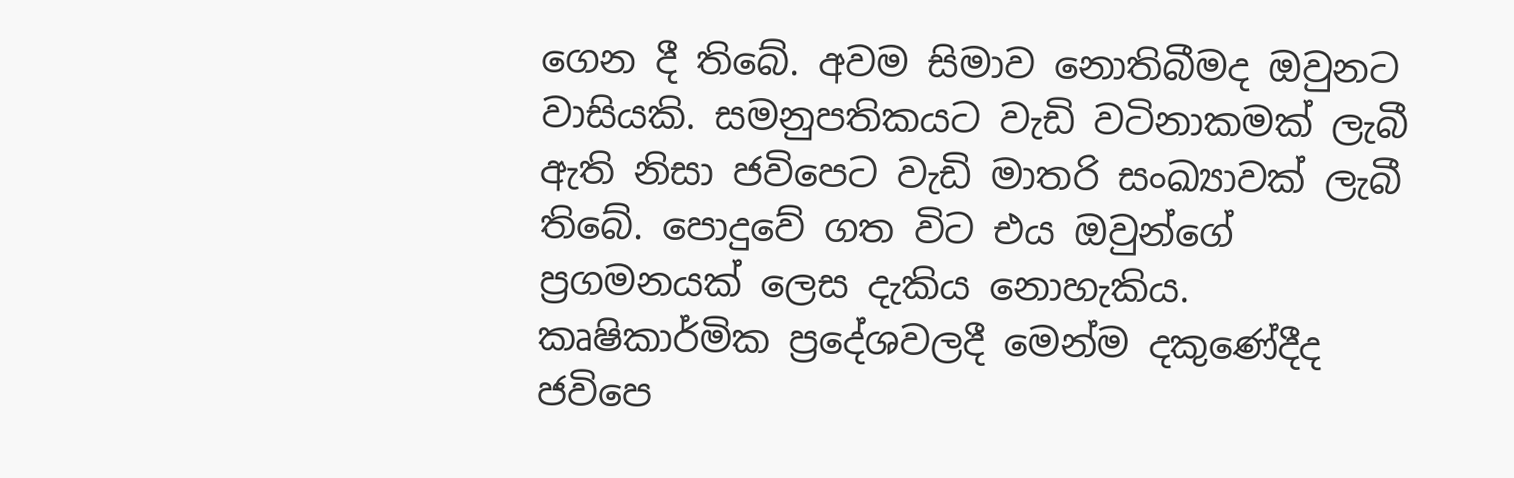ගෙන දී තිබේ. අවම සිමාව නොතිබීමද ඔවුනට වාසියකි. සමනුපතිකයට වැඩි වටිනාකමක් ලැබී ඇති නිසා ජවිපෙට වැඩි මාතරි සංඛ්‍යාවක් ලැබී තිබේ. පොදුවේ ගත විට එය ඔවුන්ගේ ප්‍රගමනයක් ලෙස දැකිය නොහැකිය. කෘෂිකාර්මික ප්‍රදේශවලදී මෙන්ම දකුණේදීද ජවිපෙ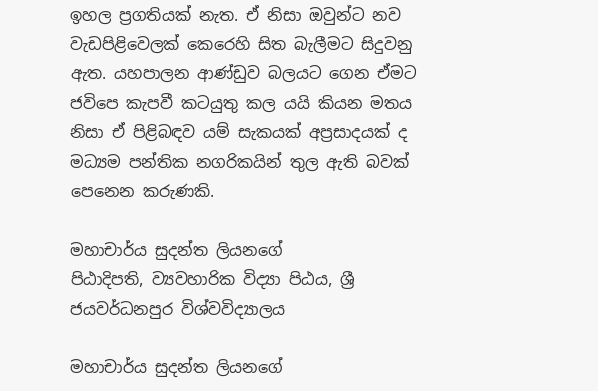ඉහල ප්‍රගතියක් නැත. ඒ නිසා ඔවුන්ට නව වැඩපිළිවෙලක් කෙරෙහි සිත බැලීමට සිදුවනු ඇත. යහපාලන ආණ්ඩුව බලයට ගෙන ඒමට ජවිපෙ කැපවී කටයුතු කල යයි කියන මතය නිසා ඒ පිළිබඳව යම් සැකයක් අප්‍රසාදයක් ද මධ්‍යම පන්තික නගරිකයින් තුල ඇති බවක් පෙනෙන කරුණකි.

මහාචාර්ය සුදන්ත ලියනගේ
පිඨාදිපති, ව්‍යවහාරික විද්‍යා පිඨය, ශ්‍රී ජයවර්ධනපුර විශ්වවිද්‍යාලය

මහාචාර්ය සුදන්ත ලියනගේ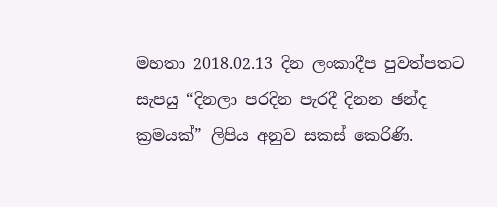මහතා 2018.02.13 දින ලංකාදීප පුවත්පතට සැපයු “දිනලා පරදින පැරදී දිනන ඡන්ද ක්‍රමයක්” ලිපිය අනුව සකස් කෙරිණි.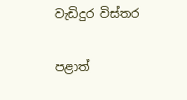වැඩිදුර විස්තර

පළාත්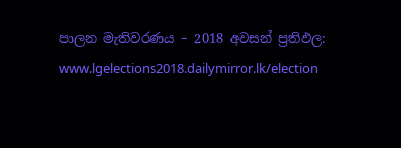පාලන මැතිවරණය – 2018 අවසන් ප්‍රතිඵල:
www.lgelections2018.dailymirror.lk/election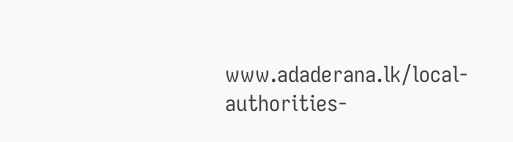www.adaderana.lk/local-authorities-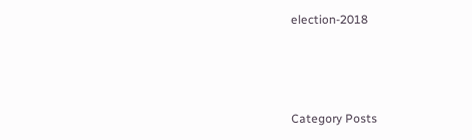election-2018



Category Posts